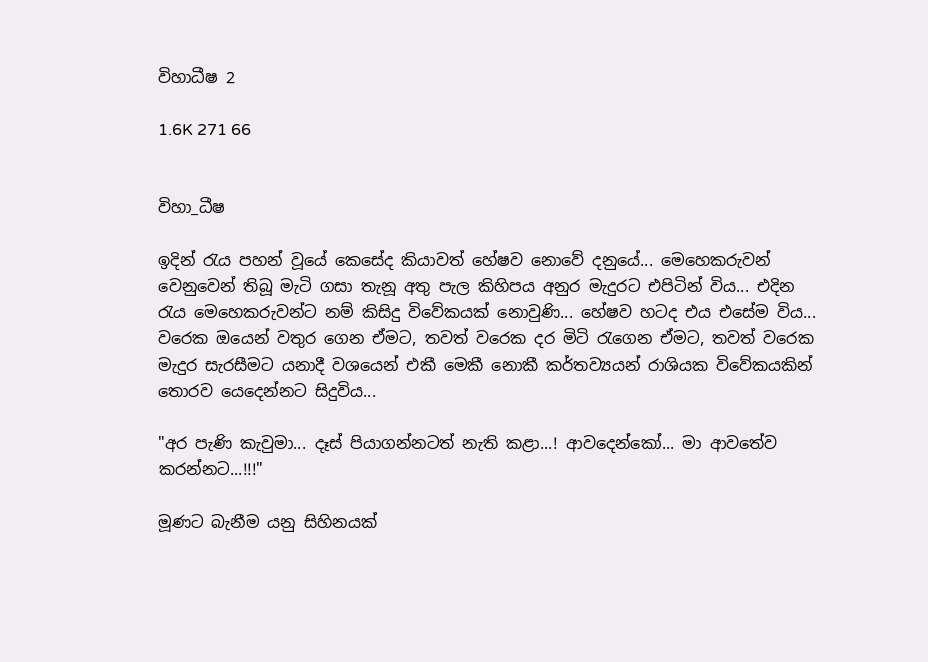විහාධීෂ 2

1.6K 271 66


විහා_ධීෂ

ඉදින් රැය පහන් වූයේ කෙසේද කියාවත් හේෂව නොවේ දනුයේ... මෙහෙකරුවන් වෙනුවෙන් තිබූ මැටි ගසා තැනූ අතු පැල කිහිපය අනුර මැදුරට එපිටින් විය... එදින රැය මෙහෙකරුවන්ට නම් කිසිදු විවේකයක් නොවුණි... හේෂව හටද එය එසේම විය... වරෙක ඔයෙන් වතුර ගෙන ඒමට, තවත් වරෙක දර මිටි රැගෙන ඒමට, තවත් වරෙක මැදුර සැරසීමට යනාදී වශයෙන් එකී මෙකී නොකී කර්තව්‍යයන් රාශියක විවේකයකින් තොරව යෙදෙන්නට සිදුවිය...

"අර පැණි කැවුමා... දෑස් පියාගන්නටත් නැති කළා...! ආවදෙන්කෝ... මා ආවතේව කරන්නට...!!!"

මූණට බැනීම යනු සිහිනයක්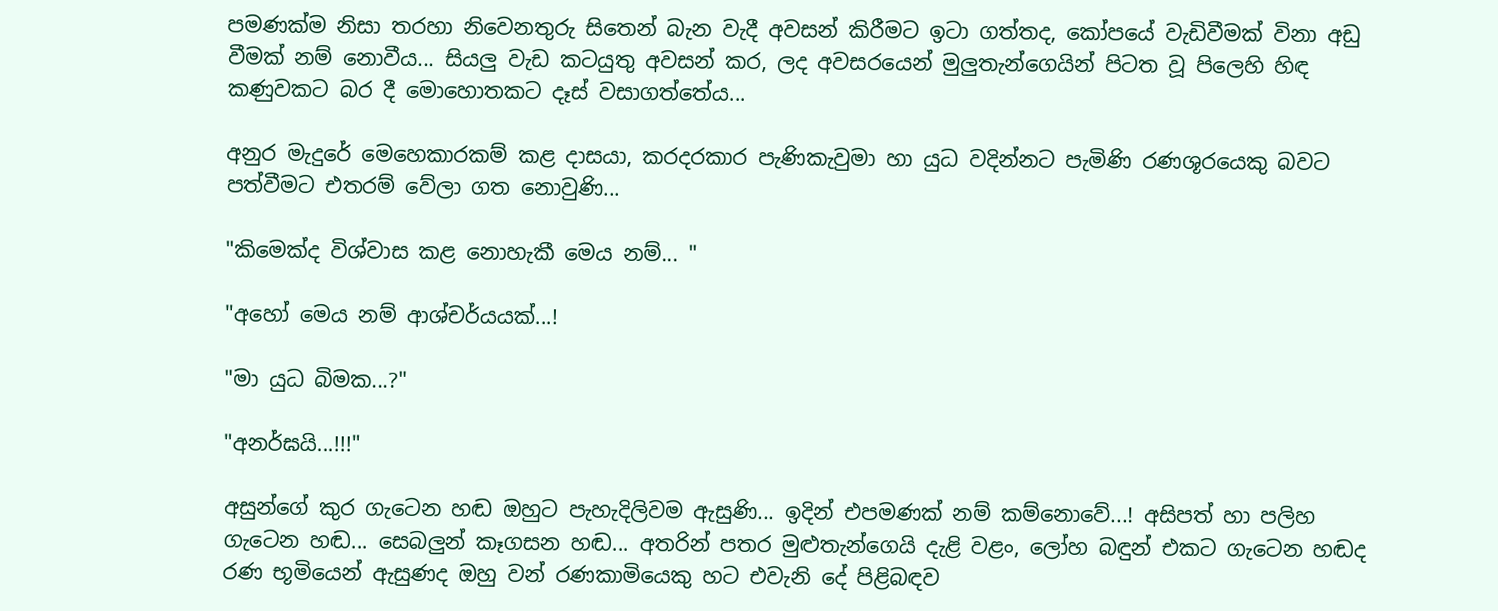පමණක්ම නිසා තරහා නිවෙනතුරු සිතෙන් බැන වැදී අවසන් කිරීමට ඉටා ගත්තද, කෝපයේ වැඩිවීමක් විනා අඩු වීමක් නම් නොවීය... සියලු වැඩ කටයුතු අවසන් කර, ලද අවසරයෙන් මුලුතැන්ගෙයින් පිටත වූ පිලෙහි හිඳ කණුවකට බර දී මොහොතකට දෑස් වසාගත්තේය...

අනුර මැදුරේ මෙහෙකාරකම් කළ දාසයා, කරදරකාර පැණිකැවුමා හා යුධ වදින්නට පැමිණි රණශූරයෙකු බවට පත්වීමට එතරම් වේලා ගත නොවුණි...

"කිමෙක්ද විශ්වාස කළ නොහැකී මෙය නම්... "

"අහෝ මෙය නම් ආශ්චර්යයක්...!

"මා යුධ බිමක...?"

"අනර්ඝයි...!!!"

අසුන්ගේ කුර ගැටෙන හඬ ඔහුට පැහැදිලිවම ඇසුණි... ඉදින් එපමණක් නම් කම්නොවේ...! අසිපත් හා පලිහ ගැටෙන හඬ... සෙබලුන් කෑගසන හඬ... අතරින් පතර මුළුතැන්ගෙයි දැළි වළං, ලෝහ බඳුන් එකට ගැටෙන හඬද රණ භූමියෙන් ඇසුණද ඔහු වන් රණකාමියෙකු හට එවැනි දේ පිළිබඳව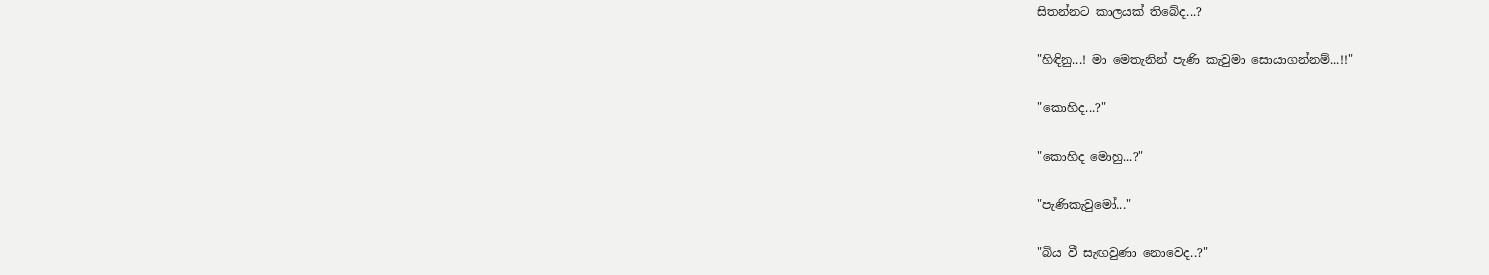සිතන්නට කාලයක් තිබේද...?

"හිඳිනු...! මා මෙතැනින් පැණි කැවුමා සොයාගන්නම්...!!"

"කොහිද...?"

"කොහිද මොහු...?"

"පැණිකැවුමෝ..."

"බිය වී සැඟවුණා නොවෙද..?"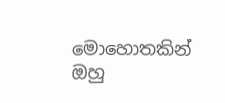මොහොතකින් ඔහු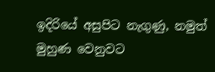ඉදිරියේ අසුපිට නැගුණු, නමුත් මුහුණ වෙනුවට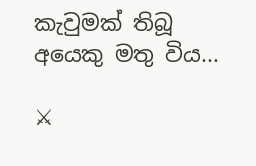කැවුමක් තිබූ අයෙකු මතු විය...

⚔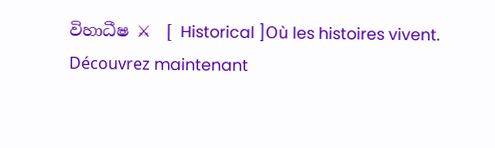විහාධීෂ ⚔  [ Historical ]Où les histoires vivent. Découvrez maintenant